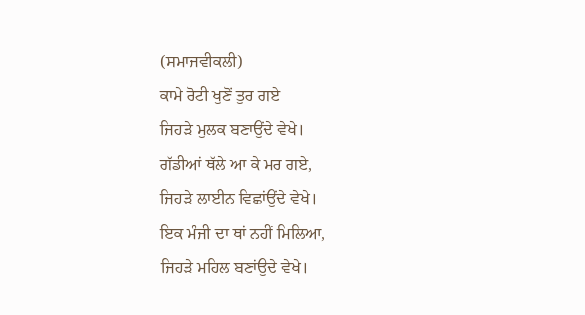(ਸਮਾਜਵੀਕਲੀ)
ਕਾਮੇ ਰੋਟੀ ਖੁਣੋਂ ਤੁਰ ਗਏ
ਜਿਹੜੇ ਮੁਲਕ ਬਣਾਉਂਦੇ ਵੇਖੇ।
ਗੱਡੀਆਂ ਥੱਲੇ ਆ ਕੇ ਮਰ ਗਏ,
ਜਿਹੜੇ ਲਾਈਨ ਵਿਛਾਂਉਂਦੇ ਵੇਖੇ।
ਇਕ ਮੰਜੀ ਦਾ ਥਾਂ ਨਹੀਂ ਮਿਲਿਆ,
ਜਿਹੜੇ ਮਹਿਲ ਬਣਾਂਉਦੇ ਵੇਖੇ।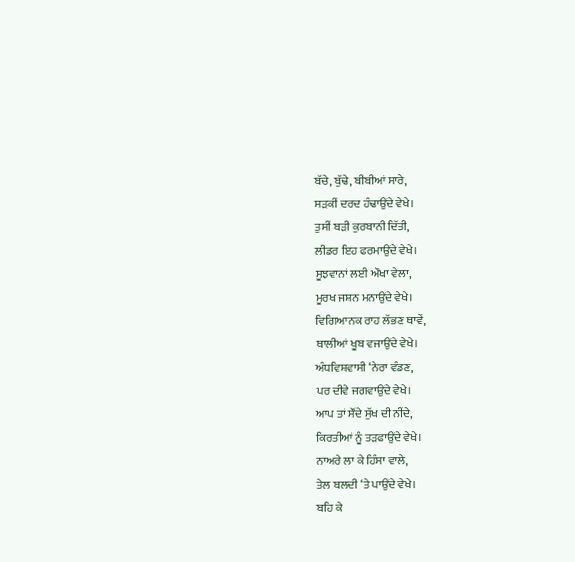ਬੱਚੇ, ਬੁੱਢੇ, ਬੀਬੀਆਂ ਸਾਰੇ,
ਸੜਕੀਂ ਦਰਦ ਹੰਢਾਉਂਦੇ ਵੇਖੇ।
ਤੁਸੀਂ ਬੜੀ ਕੁਰਬਾਨੀ ਦਿੱਤੀ,
ਲੀਡਰ ਇਹ ਫਰਮਾਉਂਦੇ ਵੇਖੇ।
ਸੂਝਵਾਨਾਂ ਲਈ ਔਖਾ ਵੇਲਾ,
ਮੂਰਖ ਜਸ਼ਨ ਮਨਾਉਂਦੇ ਵੇਖੇ।
ਵਿਗਿਆਨਕ ਰਾਹ ਲੱਭਣ ਥਾਵੇਂ,
ਥਾਲੀਆਂ ਖੂਬ ਵਜਾਉਂਦੇ ਵੇਖੇ।
ਅੰਧਵਿਸ਼ਵਾਸੀ ‘ਨੇਰਾ ਵੰਡਣ,
ਪਰ ਦੀਵੇ ਜਗਵਾਉਂਦੇ ਵੇਖੇ।
ਆਪ ਤਾਂ ਸੌਂਦੇ ਸੁੱਖ ਦੀ ਨੀਂਦੇ,
ਕਿਰਤੀਆਂ ਨੂੰ ਤੜਫਾਉਂਦੇ ਵੇਖੇ।
ਨਾਅਰੇ ਲਾ ਕੇ ਹਿੰਸਾ ਵਾਲੇ,
ਤੇਲ ਬਲਦੀ ‘ਤੇ ਪਾਉਂਦੇ ਵੇਖੇ।
ਬਹਿ ਕੇ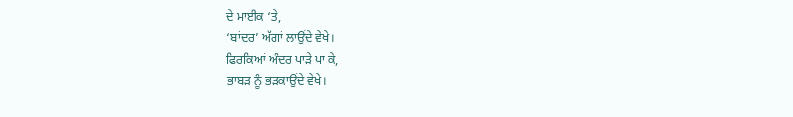ਦੇ ਮਾਈਕ ‘ਤੇ,
‘ਬਾਂਦਰ’ ਅੱਗਾਂ ਲਾਉਂਦੇ ਵੇਖੇ।
ਫਿਰਕਿਆਂ ਅੰਦਰ ਪਾੜੇ ਪਾ ਕੇ,
ਭਾਬੜ ਨੂੰ ਭੜਕਾਉਂਦੇ ਵੇਖੇ।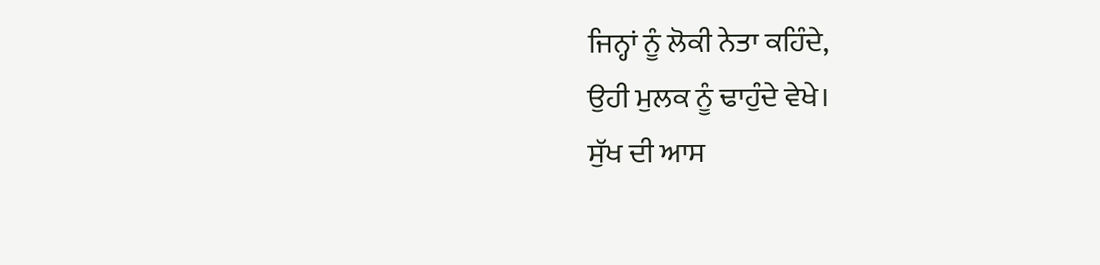ਜਿਨ੍ਹਾਂ ਨੂੰ ਲੋਕੀ ਨੇਤਾ ਕਹਿੰਦੇ,
ਉਹੀ ਮੁਲਕ ਨੂੰ ਢਾਹੁੰਦੇ ਵੇਖੇ।
ਸੁੱਖ ਦੀ ਆਸ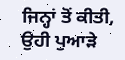ਜਿਨ੍ਹਾਂ ਤੋਂ ਕੀਤੀ,
ਉਹੀ ਪੁਆੜੇ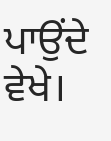ਪਾਉਂਦੇ ਵੇਖੇ।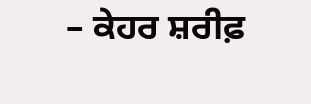– ਕੇਹਰ ਸ਼ਰੀਫ਼